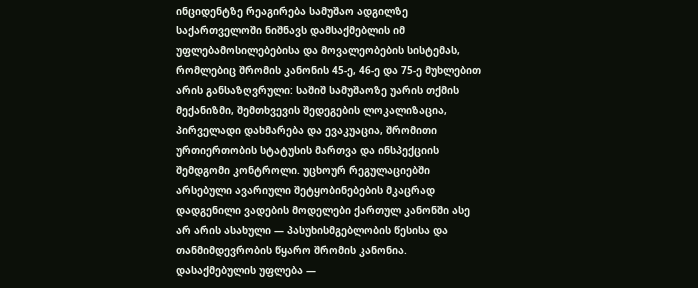ინციდენტზე რეაგირება სამუშაო ადგილზე საქართველოში ნიშნავს დამსაქმებლის იმ უფლებამოსილებებისა და მოვალეობების სისტემას, რომლებიც შრომის კანონის 45-ე, 46-ე და 75-ე მუხლებით არის განსაზღვრული: საშიშ სამუშაოზე უარის თქმის მექანიზმი, შემთხვევის შედეგების ლოკალიზაცია, პირველადი დახმარება და ევაკუაცია, შრომითი ურთიერთობის სტატუსის მართვა და ინსპექციის შემდგომი კონტროლი. უცხოურ რეგულაციებში არსებული ავარიული შეტყობინებების მკაცრად დადგენილი ვადების მოდელები ქართულ კანონში ასე არ არის ასახული — პასუხისმგებლობის წესისა და თანმიმდევრობის წყარო შრომის კანონია.
დასაქმებულის უფლება —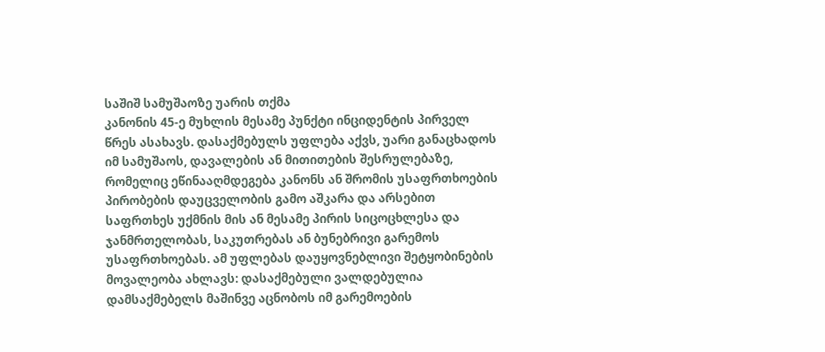საშიშ სამუშაოზე უარის თქმა
კანონის 45-ე მუხლის მესამე პუნქტი ინციდენტის პირველ წრეს ასახავს. დასაქმებულს უფლება აქვს, უარი განაცხადოს იმ სამუშაოს, დავალების ან მითითების შესრულებაზე, რომელიც ეწინააღმდეგება კანონს ან შრომის უსაფრთხოების პირობების დაუცველობის გამო აშკარა და არსებით საფრთხეს უქმნის მის ან მესამე პირის სიცოცხლესა და ჯანმრთელობას, საკუთრებას ან ბუნებრივი გარემოს უსაფრთხოებას. ამ უფლებას დაუყოვნებლივი შეტყობინების მოვალეობა ახლავს: დასაქმებული ვალდებულია დამსაქმებელს მაშინვე აცნობოს იმ გარემოების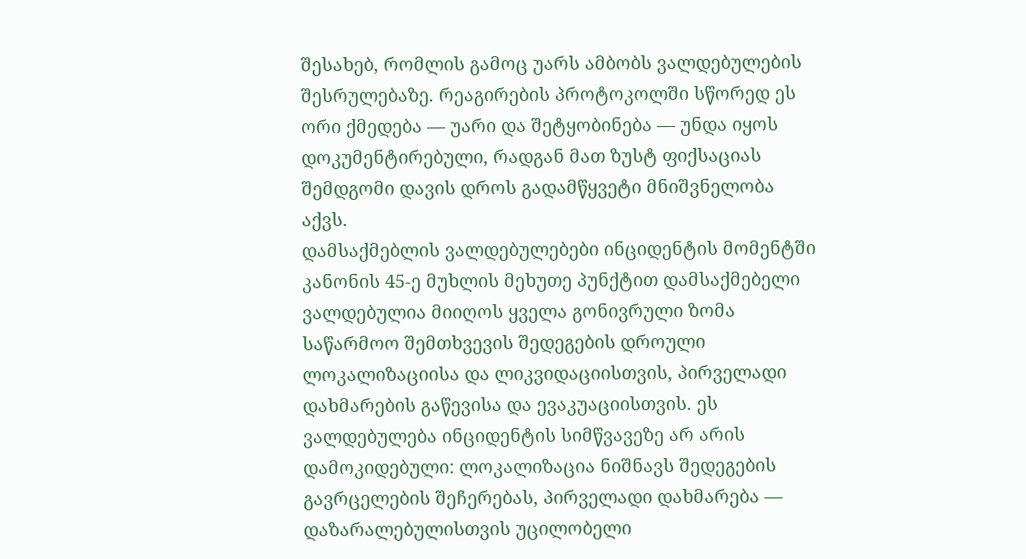შესახებ, რომლის გამოც უარს ამბობს ვალდებულების შესრულებაზე. რეაგირების პროტოკოლში სწორედ ეს ორი ქმედება — უარი და შეტყობინება — უნდა იყოს დოკუმენტირებული, რადგან მათ ზუსტ ფიქსაციას შემდგომი დავის დროს გადამწყვეტი მნიშვნელობა აქვს.
დამსაქმებლის ვალდებულებები ინციდენტის მომენტში
კანონის 45-ე მუხლის მეხუთე პუნქტით დამსაქმებელი ვალდებულია მიიღოს ყველა გონივრული ზომა საწარმოო შემთხვევის შედეგების დროული ლოკალიზაციისა და ლიკვიდაციისთვის, პირველადი დახმარების გაწევისა და ევაკუაციისთვის. ეს ვალდებულება ინციდენტის სიმწვავეზე არ არის დამოკიდებული: ლოკალიზაცია ნიშნავს შედეგების გავრცელების შეჩერებას, პირველადი დახმარება — დაზარალებულისთვის უცილობელი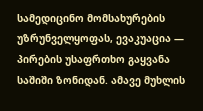სამედიცინო მომსახურების უზრუნველყოფას, ევაკუაცია — პირების უსაფრთხო გაყვანა საშიში ზონიდან. ამავე მუხლის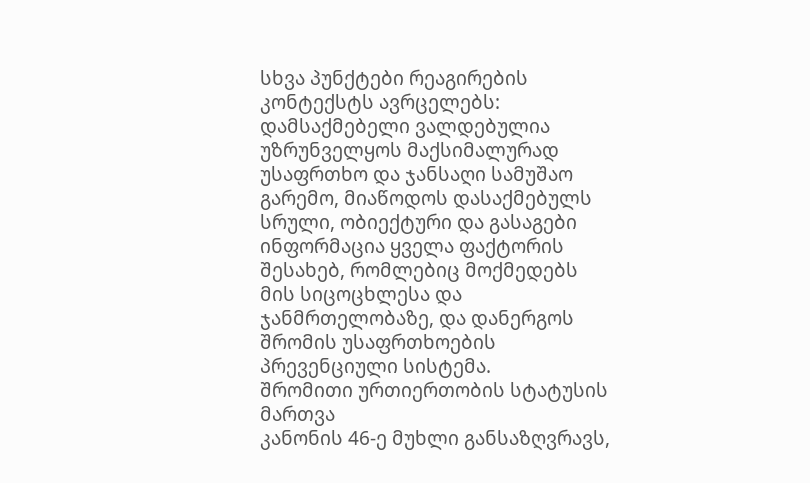სხვა პუნქტები რეაგირების კონტექსტს ავრცელებს: დამსაქმებელი ვალდებულია უზრუნველყოს მაქსიმალურად უსაფრთხო და ჯანსაღი სამუშაო გარემო, მიაწოდოს დასაქმებულს სრული, ობიექტური და გასაგები ინფორმაცია ყველა ფაქტორის შესახებ, რომლებიც მოქმედებს მის სიცოცხლესა და ჯანმრთელობაზე, და დანერგოს შრომის უსაფრთხოების პრევენციული სისტემა.
შრომითი ურთიერთობის სტატუსის მართვა
კანონის 46-ე მუხლი განსაზღვრავს,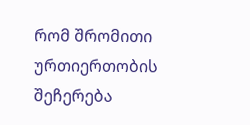რომ შრომითი ურთიერთობის შეჩერება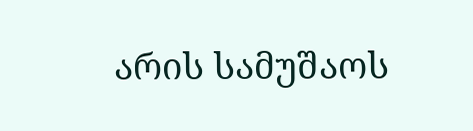არის სამუშაოს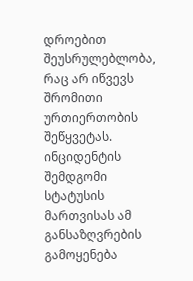დროებით შეუსრულებლობა, რაც არ იწვევს შრომითი ურთიერთობის შეწყვეტას. ინციდენტის შემდგომი სტატუსის მართვისას ამ განსაზღვრების გამოყენება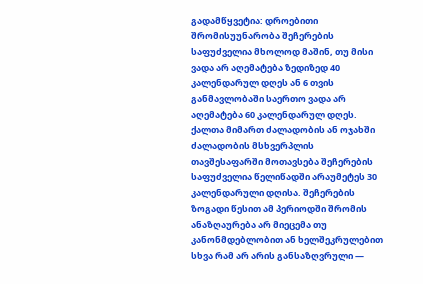გადამწყვეტია: დროებითი შრომისუუნარობა შეჩერების საფუძველია მხოლოდ მაშინ, თუ მისი ვადა არ აღემატება ზედიზედ 40 კალენდარულ დღეს ან 6 თვის განმავლობაში საერთო ვადა არ აღემატება 60 კალენდარულ დღეს. ქალთა მიმართ ძალადობის ან ოჯახში ძალადობის მსხვერპლის თავშესაფარში მოთავსება შეჩერების საფუძველია წელიწადში არაუმეტეს 30 კალენდარული დღისა. შეჩერების ზოგადი წესით ამ პერიოდში შრომის ანაზღაურება არ მიეცემა თუ კანონმდებლობით ან ხელშეკრულებით სხვა რამ არ არის განსაზღვრული —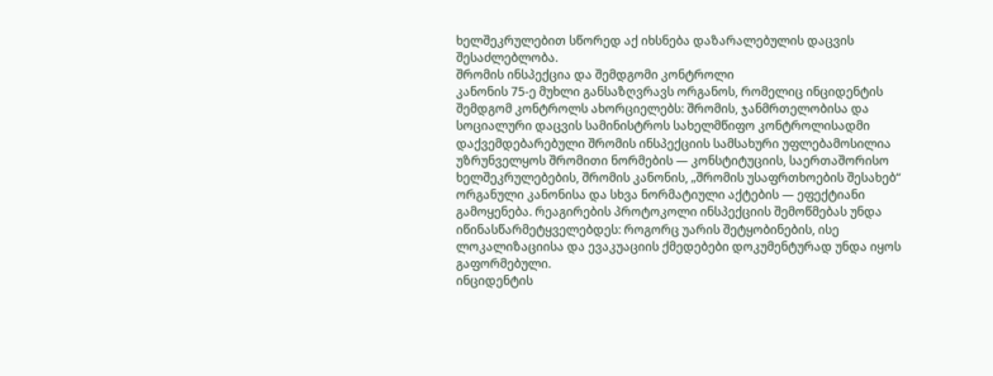ხელშეკრულებით სწორედ აქ იხსნება დაზარალებულის დაცვის შესაძლებლობა.
შრომის ინსპექცია და შემდგომი კონტროლი
კანონის 75-ე მუხლი განსაზღვრავს ორგანოს, რომელიც ინციდენტის შემდგომ კონტროლს ახორციელებს: შრომის, ჯანმრთელობისა და სოციალური დაცვის სამინისტროს სახელმწიფო კონტროლისადმი დაქვემდებარებული შრომის ინსპექციის სამსახური უფლებამოსილია უზრუნველყოს შრომითი ნორმების — კონსტიტუციის, საერთაშორისო ხელშეკრულებების, შრომის კანონის, „შრომის უსაფრთხოების შესახებ“ ორგანული კანონისა და სხვა ნორმატიული აქტების — ეფექტიანი გამოყენება. რეაგირების პროტოკოლი ინსპექციის შემოწმებას უნდა იწინასწარმეტყველებდეს: როგორც უარის შეტყობინების, ისე ლოკალიზაციისა და ევაკუაციის ქმედებები დოკუმენტურად უნდა იყოს გაფორმებული.
ინციდენტის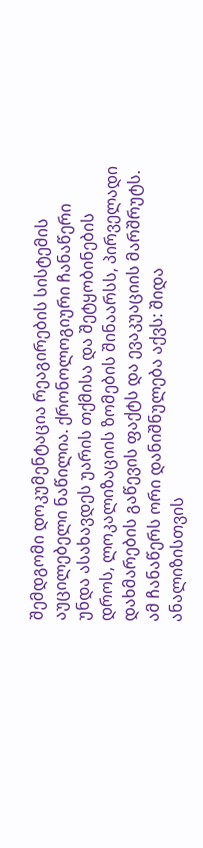შემდგომი დოკუმენტაცია რეაგირების სისტემის აუცილებელი ნაწილია. ქრონოლოგიური ჩანაწერი უნდა ასახავდეს უარის თქმისა და შეტყობინების დროს, ლოკალიზაციის ზომების შინაარსს, პირველადი დახმარების გაწევის ფაქტს და ევაკუაციის მარშრუტს. ამ ჩანაწერს ორი დანიშნულება აქვს: შიდა ანალიზისთვის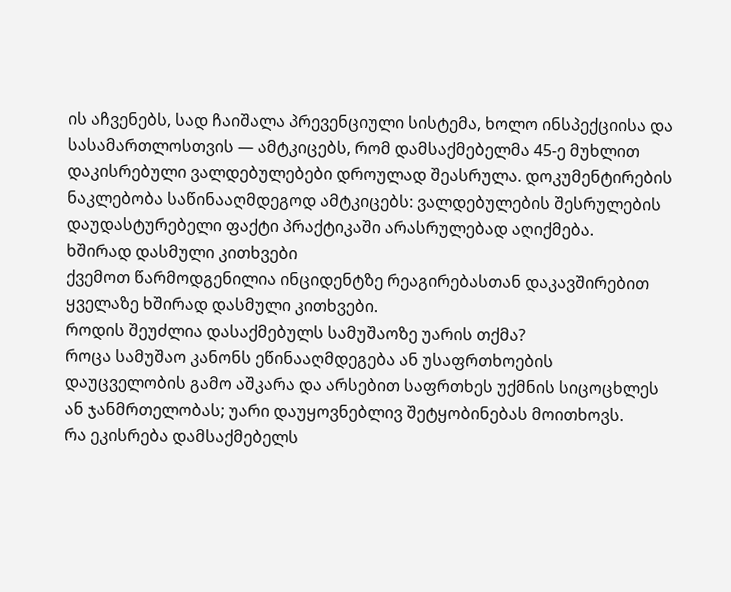ის აჩვენებს, სად ჩაიშალა პრევენციული სისტემა, ხოლო ინსპექციისა და სასამართლოსთვის — ამტკიცებს, რომ დამსაქმებელმა 45-ე მუხლით დაკისრებული ვალდებულებები დროულად შეასრულა. დოკუმენტირების ნაკლებობა საწინააღმდეგოდ ამტკიცებს: ვალდებულების შესრულების დაუდასტურებელი ფაქტი პრაქტიკაში არასრულებად აღიქმება.
ხშირად დასმული კითხვები
ქვემოთ წარმოდგენილია ინციდენტზე რეაგირებასთან დაკავშირებით ყველაზე ხშირად დასმული კითხვები.
როდის შეუძლია დასაქმებულს სამუშაოზე უარის თქმა?
როცა სამუშაო კანონს ეწინააღმდეგება ან უსაფრთხოების დაუცველობის გამო აშკარა და არსებით საფრთხეს უქმნის სიცოცხლეს ან ჯანმრთელობას; უარი დაუყოვნებლივ შეტყობინებას მოითხოვს.
რა ეკისრება დამსაქმებელს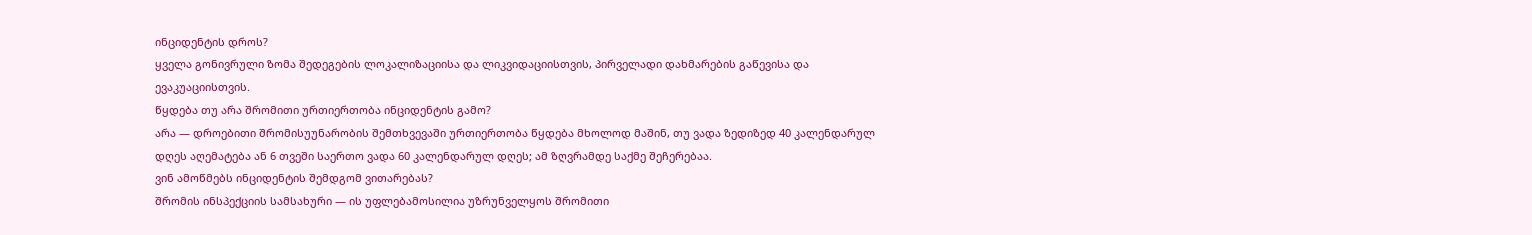ინციდენტის დროს?
ყველა გონივრული ზომა შედეგების ლოკალიზაციისა და ლიკვიდაციისთვის, პირველადი დახმარების გაწევისა და ევაკუაციისთვის.
წყდება თუ არა შრომითი ურთიერთობა ინციდენტის გამო?
არა — დროებითი შრომისუუნარობის შემთხვევაში ურთიერთობა წყდება მხოლოდ მაშინ, თუ ვადა ზედიზედ 40 კალენდარულ დღეს აღემატება ან 6 თვეში საერთო ვადა 60 კალენდარულ დღეს; ამ ზღვრამდე საქმე შეჩერებაა.
ვინ ამოწმებს ინციდენტის შემდგომ ვითარებას?
შრომის ინსპექციის სამსახური — ის უფლებამოსილია უზრუნველყოს შრომითი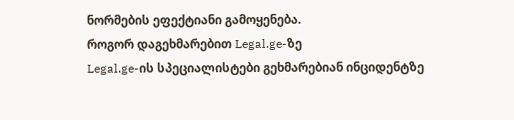ნორმების ეფექტიანი გამოყენება.
როგორ დაგეხმარებით Legal.ge-ზე
Legal.ge-ის სპეციალისტები გეხმარებიან ინციდენტზე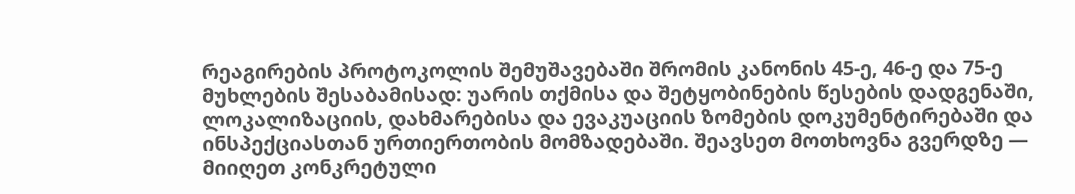რეაგირების პროტოკოლის შემუშავებაში შრომის კანონის 45-ე, 46-ე და 75-ე მუხლების შესაბამისად: უარის თქმისა და შეტყობინების წესების დადგენაში, ლოკალიზაციის, დახმარებისა და ევაკუაციის ზომების დოკუმენტირებაში და ინსპექციასთან ურთიერთობის მომზადებაში. შეავსეთ მოთხოვნა გვერდზე — მიიღეთ კონკრეტული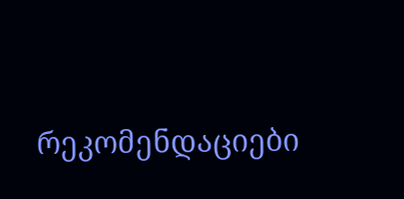რეკომენდაციები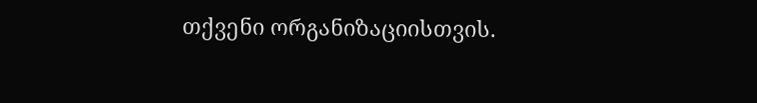თქვენი ორგანიზაციისთვის.